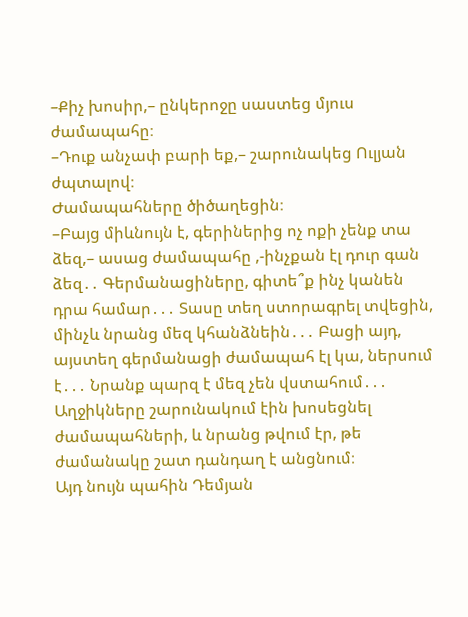–Քիչ խոսիր,– ընկերոջը սաստեց մյուս ժամապահը։
–Դուք անչափ բարի եք,– շարունակեց Ուլյան ժպտալով։
Ժամապահները ծիծաղեցին։
–Բայց միևնույն է, գերիներից ոչ ոքի չենք տա ձեզ,– ասաց ժամապահը ,-ինչքան էլ դուր գան ձեզ․․ Գերմանացիները, գիտե՞ք ինչ կանեն դրա համար․․․ Տասը տեղ ստորագրել տվեցին, մինչև նրանց մեզ կհանձնեին․․․ Բացի այդ, այստեղ գերմանացի ժամապահ էլ կա, ներսում է․․․ Նրանք պարզ է մեզ չեն վստահում․․․
Աղջիկները շարունակում էին խոսեցնել ժամապահների, և նրանց թվում էր, թե ժամանակը շատ դանդաղ է անցնում։
Այդ նույն պահին Դեմյան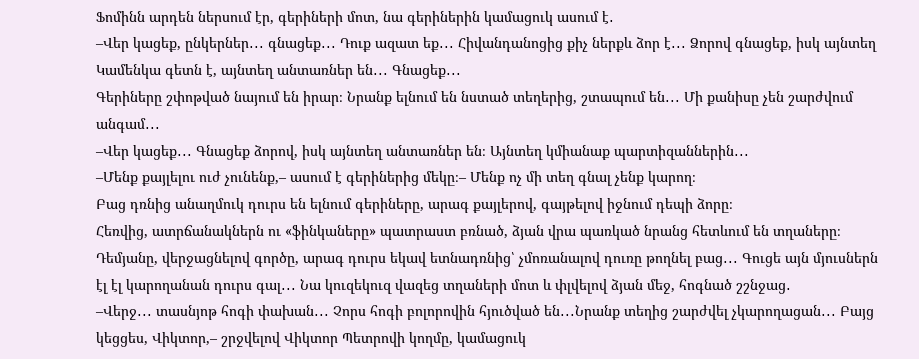Ֆոմինն արդեն ներսում էր, գերիների մոտ, նա գերիներին կամացուկ ասում է․
–Վեր կացեք, ընկերներ․․․ գնացեք․․․ Դուք ազատ եք․․․ Հիվանդանոցից քիչ ներքև ձոր է․․․ Ձորով գնացեք, իսկ այնտեղ Կամենկա գետն է, այնտեղ անտառներ են․․․ Գնացեք․․․
Գերիները շփոթված նայում են իրար։ Նրանք ելնում են նստած տեղերից, շտապում են․․․ Մի քանիսը չեն շարժվում անգամ․․․
–Վեր կացեք․․․ Գնացեք ձորով, իսկ այնտեղ անտառներ են։ Այնտեղ կմիանաք պարտիզաններին․․․
–Մենք քայլելու ուժ չունենք,– ասում է գերիներից մեկը։– Մենք ոչ մի տեղ գնալ չենք կարող։
Բաց դռնից անաղմուկ դուրս են ելնում գերիները, արագ քայլերով, գայթելով իջնում դեպի ձորը։
Հեռվից, ատրճանակներն ու «ֆինկաները» պատրաստ բռնած, ձյան վրա պառկած նրանց հետևում են տղաները։
Դեմյանը, վերջացնելով գործը, արագ դուրս եկավ ետնադռնից՝ չմոռանալով դուռը թողնել բաց․․․ Գուցե այն մյուսներն էլ էլ կարողանան դուրս գալ․․․ Նա կուզեկուզ վազեց տղաների մոտ և փլվելով ձյան մեջ, հոգնած շշնջաց․
–Վերջ․․․ տասնյոթ հոգի փախան․․․ Չորս հոգի բոլորովին հյուծված են․․․Նրանք տեղից շարժվել չկարողացան․․․ Բայց կեցցես, Վիկտոր,– շրջվելով Վիկտոր Պետրովի կողմը, կամացուկ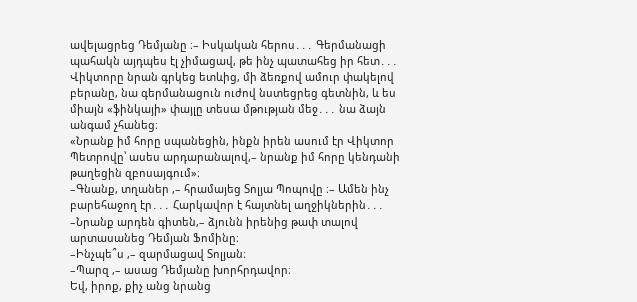ավելացրեց Դեմյանը ։– Իսկական հերոս․․․ Գերմանացի պահակն այդպես էլ չիմացավ, թե ինչ պատահեց իր հետ․․․ Վիկտորը նրան գրկեց ետևից, մի ձեռքով ամուր փակելով բերանը, նա գերմանացուն ուժով նստեցրեց գետնին, և ես միայն «ֆինկայի» փայլը տեսա մթության մեջ․․․ նա ձայն անգամ չհանեց։
«Նրանք իմ հորը սպանեցին, ինքն իրեն ասում էր Վիկտոր Պետրովը՝ ասես արդարանալով,– նրանք իմ հորը կենդանի թաղեցին զբոսայգում»։
–Գնանք, տղաներ ,– հրամայեց Տոլյա Պոպովը ։– Ամեն ինչ բարեհաջող էր․․․ Հարկավոր է հայտնել աղջիկներին․․․
–Նրանք արդեն գիտեն,– ձյունն իրենից թափ տալով արտասանեց Դեմյան Ֆոմինը։
–Ինչպե՞ս ,– զարմացավ Տոլյան։
–Պարզ ,– ասաց Դեմյանը խորհրդավոր։
Եվ, իրոք, քիչ անց նրանց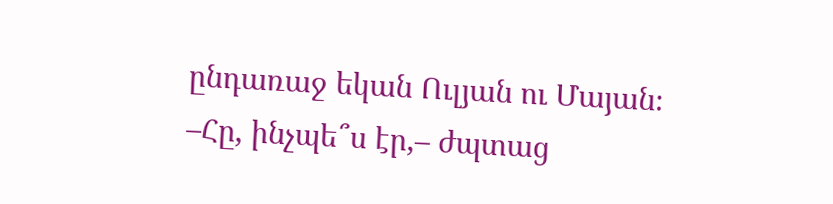ընդառաջ եկան Ուլյան ու Մայան։
–Հը, ինչպե՞ս էր,– ժպտաց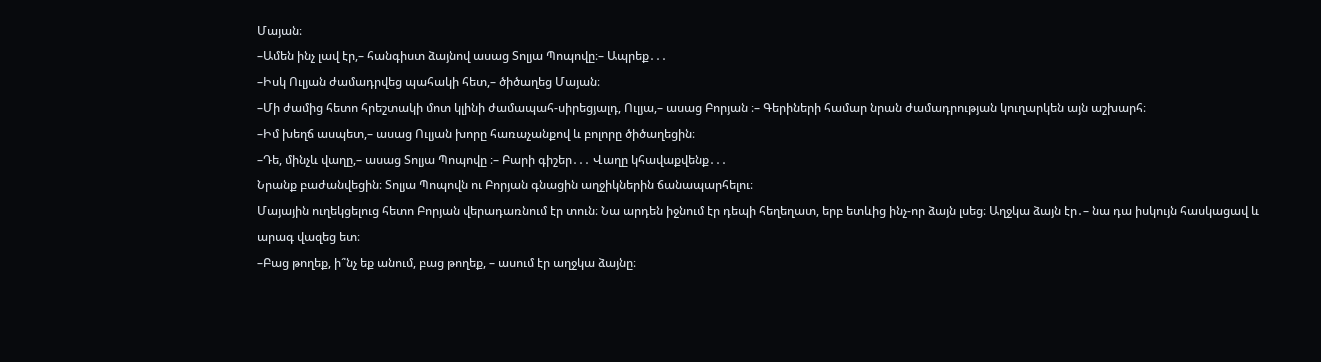Մայան։
–Ամեն ինչ լավ էր,– հանգիստ ձայնով ասաց Տոլյա Պոպովը։– Ապրեք․․․
–Իսկ Ուլյան ժամադրվեց պահակի հետ,– ծիծաղեց Մայան։
–Մի ժամից հետո հրեշտակի մոտ կլինի ժամապահ-սիրեցյալդ, Ուլյա,– ասաց Բորյան ։– Գերիների համար նրան ժամադրության կուղարկեն այն աշխարհ։
–Իմ խեղճ ասպետ,– ասաց Ուլյան խորը հառաչանքով և բոլորը ծիծաղեցին։
–Դե, մինչև վաղը,– ասաց Տոլյա Պոպովը ։– Բարի գիշեր․․․ Վաղը կհավաքվենք․․․
Նրանք բաժանվեցին։ Տոլյա Պոպովն ու Բորյան գնացին աղջիկներին ճանապարհելու։
Մայային ուղեկցելուց հետո Բորյան վերադառնում էր տուն։ Նա արդեն իջնում էր դեպի հեղեղատ, երբ ետևից ինչ-որ ձայն լսեց։ Աղջկա ձայն էր․– նա դա իսկույն հասկացավ և արագ վազեց ետ։
–Բաց թողեք, ի՞նչ եք անում, բաց թողեք, – ասում էր աղջկա ձայնը։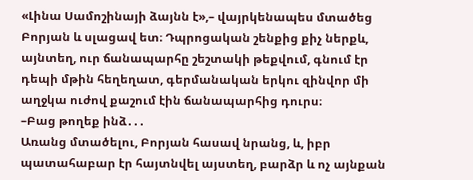«Լինա Սամոշինայի ձայնն է»,– վայրկենապես մտածեց Բորյան և սլացավ ետ։ Դպրոցական շենքից քիչ ներքև, այնտեղ, ուր ճանապարհը շեշտակի թեքվում, գնում էր դեպի մթին հեղեղատ, գերմանական երկու զինվոր մի աղջկա ուժով քաշում էին ճանապարհից դուրս։
–Բաց թողեք ինձ․․․
Առանց մտածելու, Բորյան հասավ նրանց, և, իբր պատահաբար էր հայտնվել այստեղ, բարձր և ոչ այնքան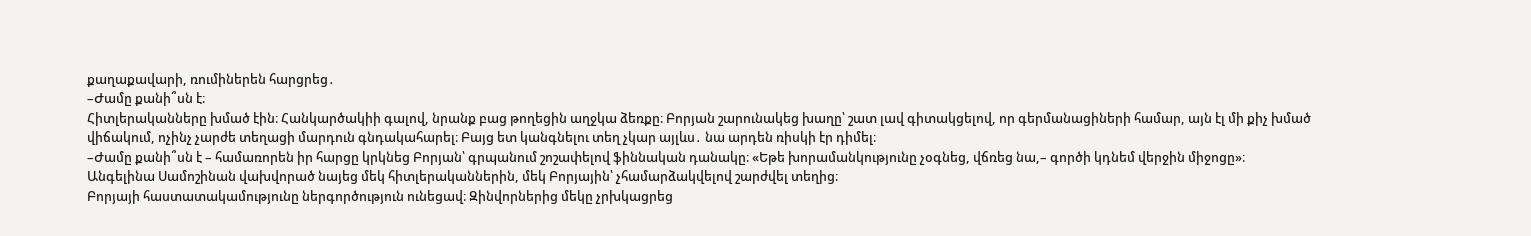քաղաքավարի, ռումիներեն հարցրեց․
–Ժամը քանի՞սն է։
Հիտլերականները խմած էին։ Հանկարծակիի գալով, նրանք բաց թողեցին աղջկա ձեռքը։ Բորյան շարունակեց խաղը՝ շատ լավ գիտակցելով, որ գերմանացիների համար, այն էլ մի քիչ խմած վիճակում, ոչինչ չարժե տեղացի մարդուն գնդակահարել։ Բայց ետ կանգնելու տեղ չկար այլևս․ նա արդեն ռիսկի էր դիմել։
–Ժամը քանի՞սն է – համառորեն իր հարցը կրկնեց Բորյան՝ գրպանում շոշափելով ֆիննական դանակը։ «Եթե խորամանկությունը չօգնեց, վճռեց նա,– գործի կդնեմ վերջին միջոցը»։
Անգելինա Սամոշինան վախվորած նայեց մեկ հիտլերականներին, մեկ Բորյային՝ չհամարձակվելով շարժվել տեղից։
Բորյայի հաստատակամությունը ներգործություն ունեցավ։ Զինվորներից մեկը չրխկացրեց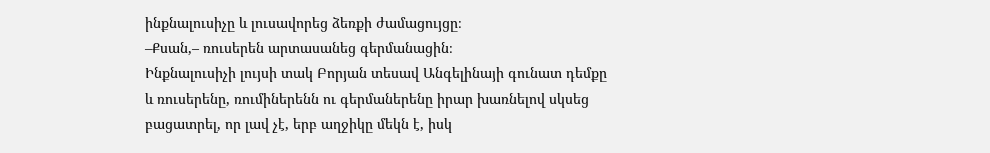ինքնալուսիչը և լուսավորեց ձեռքի ժամացույցը։
–Քսան,– ռուսերեն արտասանեց գերմանացին։
Ինքնալուսիչի լույսի տակ Բորյան տեսավ Անգելինայի գունատ դեմքը և ռուսերենը, ռումիներենն ու գերմաներենը իրար խառնելով սկսեց բացատրել, որ լավ չէ, երբ աղջիկը մեկն է, իսկ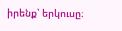իրենք՝ երկուսը։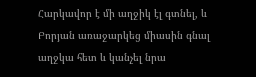Հարկավոր է մի աղջիկ էլ գտնել, և Բորյան առաջարկեց միասին գնալ աղջկա հետ և կանչել նրա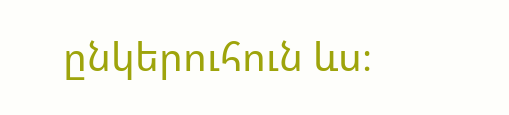ընկերուհուն ևս։